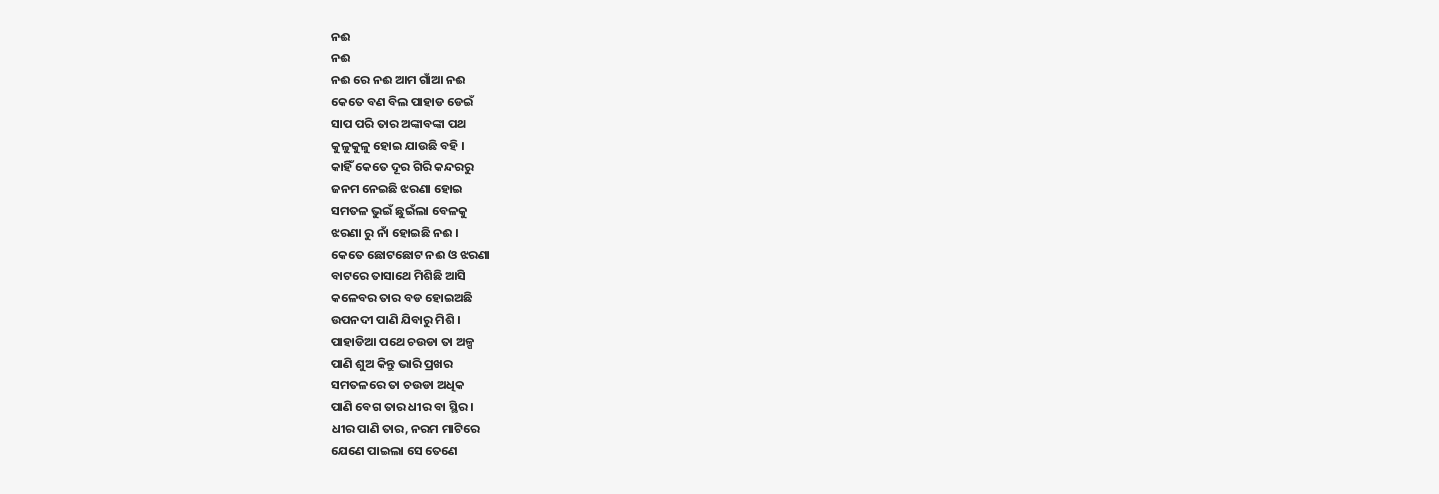ନଈ
ନଈ
ନଈ ରେ ନଈ ଆମ ଗାଁଆ ନଈ
କେତେ ବଣ ବିଲ ପାହାଡ ଡେଇଁ
ସାପ ପରି ତାର ଅଙ୍କାବଙ୍କା ପଥ
କୁଳୁକୁଳୁ ହୋଇ ଯାଉଛି ବହି ।
କାହିଁ କେତେ ଦୂର ଗିରି କନ୍ଦରରୁ
ଜନମ ନେଇଛି ଝରଣା ହୋଇ
ସମତଳ ଭୁଇଁ ଛୁଇଁଲା ବେଳକୁ
ଝରଣା ରୁ ନାଁ ହୋଇଛି ନଈ ।
କେତେ ଛୋଟଛୋଟ ନଈ ଓ ଝରଣା
ବାଟରେ ତାସାଥେ ମିଶିଛି ଆସି
କଳେବର ତାର ବଡ ହୋଇଅଛି
ଉପନଦୀ ପାଣି ଯିବାରୁ ମିଶି ।
ପାହାଡିଆ ପଥେ ଚଉଡା ତା ଅଳ୍ପ
ପାଣି ଶୁଅ କିନ୍ତୁ ଭାରି ପ୍ରଖର
ସମତଳରେ ତା ଚଉଡା ଅଧିକ
ପାଣି ବେଗ ତାର ଧୀର ବା ସ୍ଥିର ।
ଧୀର ପାଣି ତାର, ନରମ ମାଟିରେ
ଯେଣେ ପାଇଲା ସେ ତେଣେ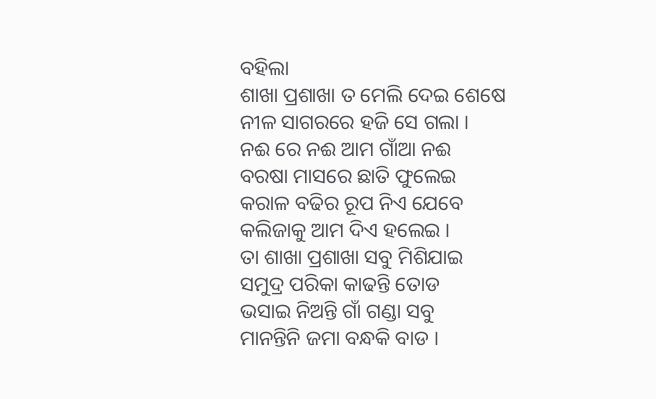ବହିଲା
ଶାଖା ପ୍ରଶାଖା ତ ମେଲି ଦେଇ ଶେଷେ
ନୀଳ ସାଗରରେ ହଜି ସେ ଗଲା ।
ନଈ ରେ ନଈ ଆମ ଗାଁଆ ନଈ
ବରଷା ମାସରେ ଛାତି ଫୁଲେଇ
କରାଳ ବଢିର ରୂପ ନିଏ ଯେବେ
କଲିଜାକୁ ଆମ ଦିଏ ହଲେଇ ।
ତା ଶାଖା ପ୍ରଶାଖା ସବୁ ମିଶିଯାଇ
ସମୁଦ୍ର ପରିକା କାଢନ୍ତି ତୋଡ
ଭସାଇ ନିଅନ୍ତି ଗାଁ ଗଣ୍ଡା ସବୁ
ମାନନ୍ତିନି ଜମା ବନ୍ଧକି ବାଡ ।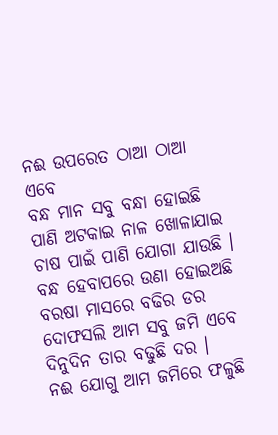ନଈ ଉପରେତ ଠାଆ ଠାଆ ଏବେ
ବନ୍ଧ ମାନ ସବୁ ବନ୍ଧା ହୋଇଛି
ପାଣି ଅଟକାଇ ନାଳ ଖୋଳାଯାଇ
ଚାଷ ପାଇଁ ପାଣି ଯୋଗା ଯାଉଛି ।
ବନ୍ଧ ହେବାପରେ ଉଣା ହୋଇଅଛି
ବରଷା ମାସରେ ବଢିର ଡର
ଦୋଫସଲି ଆମ ସବୁ ଜମି ଏବେ
ଦିନୁଦିନ ତାର ବଢୁଛି ଦର ।
ନଈ ଯୋଗୁ ଆମ ଜମିରେ ଫଳୁଛି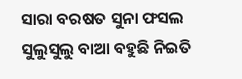ସାରା ବରଷତ ସୁନା ଫସଲ
ସୁଲୁସୁଲୁ ବାଆ ବହୁଛି ନିଇତି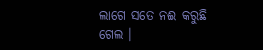ଲାଗେ ସତେ ନଈ କରୁଛି ଗେଲ ।